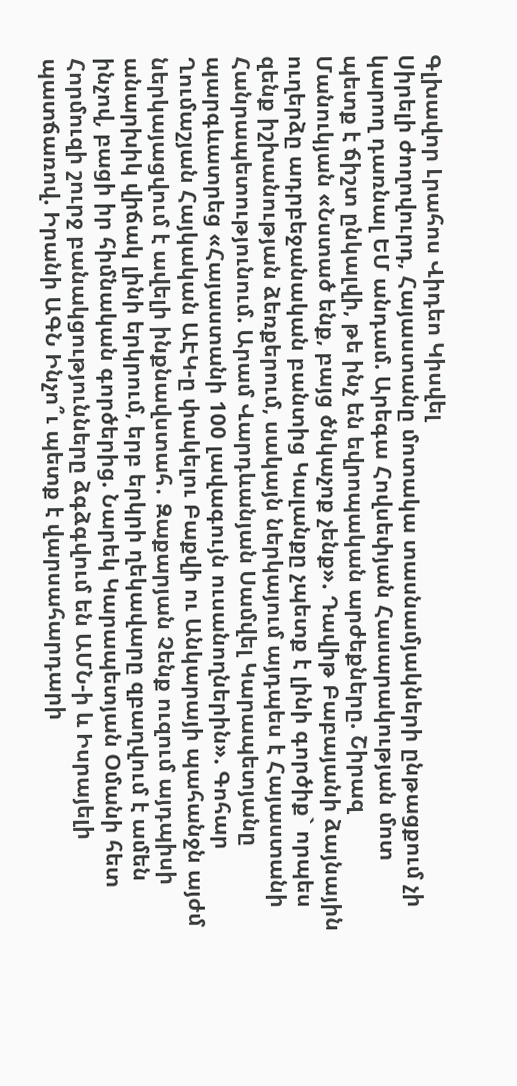Գլխավոր Լրահոս Վիդեո Կիսվել
Սիրելի ժողովուրդ, Հայաստանը մոտակա տասնամյակների ընթացքում չի կարող դառնալ ԵՄ անդամ. Արեգա Հովսեփյան Հասարակության մոտ պետք է ճիշտ ընկալվի, թե ինչ են եվրոպական արժեքները. Շիրազ Մանուկյան «Նստած ենք, բայց ծնկաչոք չենք». Դավիթ Բաբայանի ձայնային ուղերձը ադրբեջանական բանտից Կալանքը չպետք է լինի գործիք` որպես զենք իշխանության ձեռքերում, սակայն ներկայում այդպես է Հայաստանի Հանրապետությունում. Արամ Վարդևանյան Սամվել Կարապետյանը պարգևատրեց «Հայաստանի 100 լավագույն ուսանողներին». Գոհար Ղումաշյան Հայկական ԱԷԿ-ը փակելու Բաքվի ու Անկարայի պահանջն այժմ ներկայացվում է ավելի ինքնավստահ․ Զաքարյան Չենք ուզում այդպիսի անարխիկ վիճակ լինի երկրում, երբ երկրի ղեկավարը զբաղվում է ամեն ինչով, բացի իր հիմնական գործերից. Նարեկ Կարապետյան Օմանի հետ Հորմուզի շուրջ բանակցությունները ձգձգվում են ԱՄՆ-ի և Իսրայելի պատճառով. Իրանի ԱԳՆ Ինչո՞ւ պետք է վարսահարդարի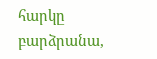հարկը բարձրանա,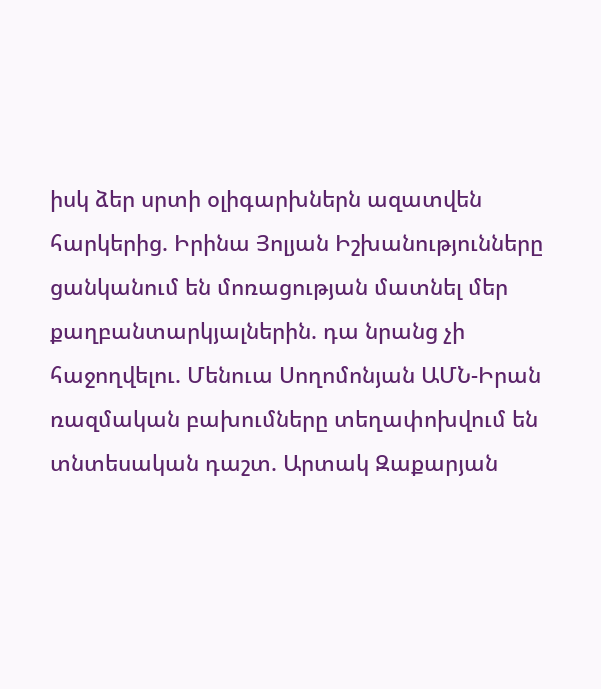իսկ ձեր սրտի օլիգարխներն ազատվեն հարկերից. Իրինա Յոլյան Իշխանությունները ցանկանում են մոռացության մատնել մեր քաղբանտարկյալներին. դա նրանց չի հաջողվելու. Մենուա Սողոմոնյան ԱՄՆ-Իրան ռազմական բախումները տեղափոխվում են տնտեսական դաշտ. Արտակ Զաքարյան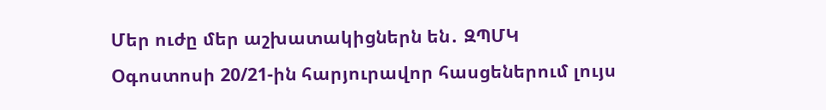Մեր ուժը մեր աշխատակիցներն են․ ԶՊՄԿ
Օգոստոսի 20/21-ին հարյուրավոր հասցեներում լույս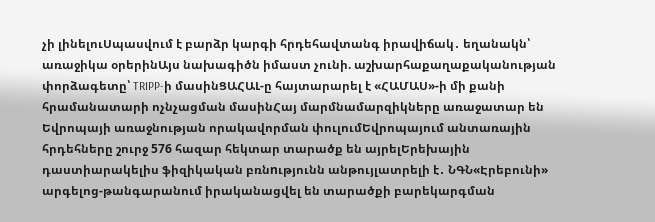չի լինելուՍպասվում է բարձր կարգի հրդեհավտանգ իրավիճակ․ եղանակն՝ առաջիկա օրերինԱյս նախագիծն իմաստ չունի. աշխարհաքաղաքականության փորձագետը՝ TRIPP-ի մասինՑԱՀԱԼ-ը հայտարարել է «ՀԱՄԱՍ»-ի մի քանի հրամանատարի ոչնչացման մասինՀայ մարմնամարզիկները առաջատար են Եվրոպայի առաջնության որակավորման փուլումԵվրոպայում անտառային հրդեհները շուրջ 576 հազար հեկտար տարածք են այրելԵրեխային դաստիարակելիս ֆիզիկական բռնnւթյունն անթույլատրելի է․ ՆԳՆ«Էրեբունի» արգելոց-թանգարանում իրականացվել են տարածքի բարեկարգման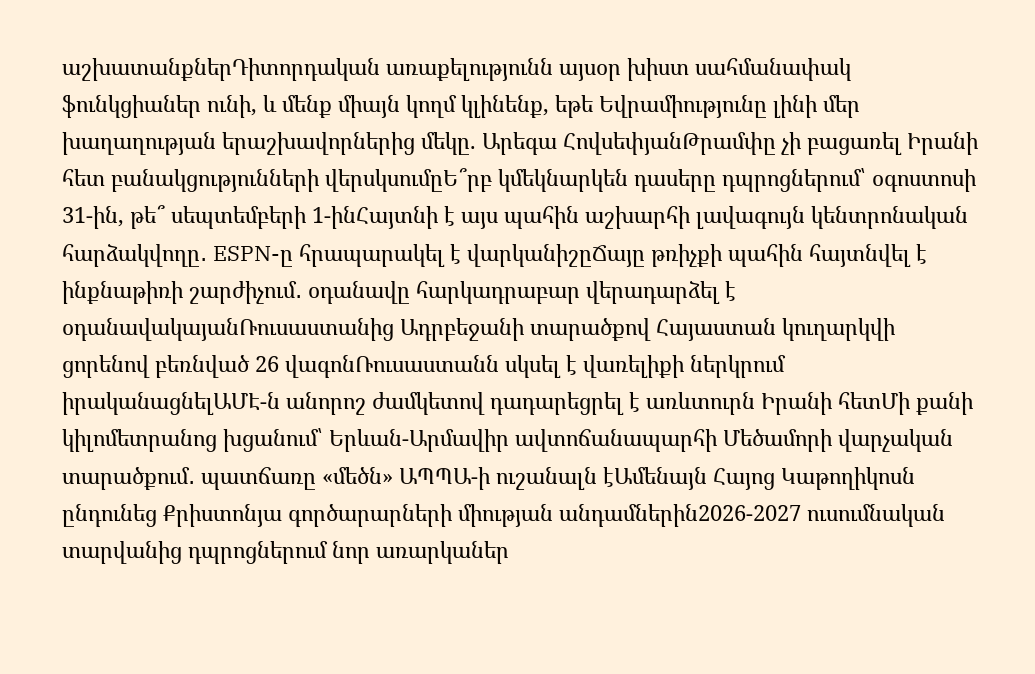աշխատանքներԴիտորդական առաքելությունն այսօր խիստ սահմանափակ ֆունկցիաներ ունի, և մենք միայն կողմ կլինենք, եթե Եվրամիությունը լինի մեր խաղաղության երաշխավորներից մեկը. Արեգա ՀովսեփյանԹրամփը չի բացառել Իրանի հետ բանակցությունների վերսկսումըԵ՞րբ կմեկնարկեն դասերը դպրոցներում՝ օգոստոսի 31-ին, թե՞ սեպտեմբերի 1-ինՀայտնի է այս պահին աշխարհի լավագույն կենտրոնական հարձակվողը․ ESPN-ը հրապարակել է վարկանիշըՃայը թռիչքի պահին հայտնվել է ինքնաթիռի շարժիչում․ օդանավը հարկադրաբար վերադարձել է օդանավակայանՌուսաստանից Ադրբեջանի տարածքով Հայաստան կուղարկվի ցորենով բեռնված 26 վագոնՌուսաստանն սկսել է վառելիքի ներկրում իրականացնելԱՄԷ-ն անորոշ ժամկետով դադարեցրել է առևտուրն Իրանի հետՄի քանի կիլոմետրանոց խցանում՝ Երևան-Արմավիր ավտոճանապարհի Մեծամորի վարչական տարածքում․ պատճառը «մեծն» ԱՊՊԱ-ի ուշանալն էԱմենայն Հայոց Կաթողիկոսն ընդունեց Քրիստոնյա գործարարների միության անդամներին2026-2027 ուսումնական տարվանից դպրոցներում նոր առարկաներ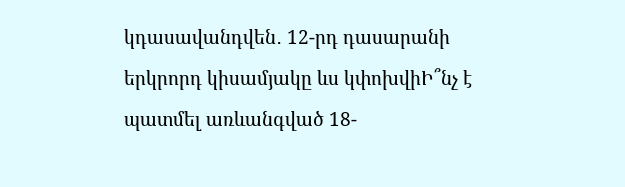կդասավանդվեն․ 12-րդ դասարանի երկրորդ կիսամյակը ևս կփոխվիԻ՞նչ է պատմել առևանգված 18-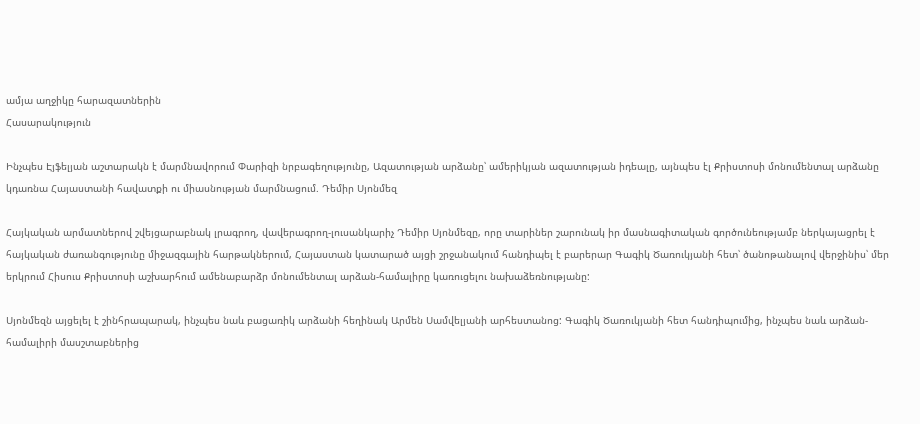ամյա աղջիկը հարազատներին
Հասարակություն

Ինչպես Էյֆելյան աշտարակն է մարմնավորում Փարիզի նրբագեղությունը, Ազատության արձանը՝ ամերիկյան ազատության իդեալը, այնպես էլ Քրիստոսի մոնումենտալ արձանը կդառնա Հայաստանի հավատքի ու միասնության մարմնացում. Դեմիր Սյոնմեզ

Հայկական արմատներով շվեյցարաբնակ լրագրող, վավերագրող-լուսանկարիչ Դեմիր Սյոնմեզը, որը տարիներ շարունակ իր մասնագիտական գործունեությամբ ներկայացրել է հայկական ժառանգությունը միջազգային հարթակներում, Հայաստան կատարած այցի շրջանակում հանդիպել է բարերար Գագիկ Ծառուկյանի հետ՝ ծանոթանալով վերջինիս՝ մեր երկրում Հիսուս Քրիստոսի աշխարհում ամենաբարձր մոնումենտալ արձան-համալիրը կառուցելու նախաձեռնությանը:

Սյոնմեզն այցելել է շինհրապարակ, ինչպես նաև բացառիկ արձանի հեղինակ Արմեն Սամվելյանի արհեստանոց: Գագիկ Ծառուկյանի հետ հանդիպումից, ինչպես նաև արձան-համալիրի մասշտաբներից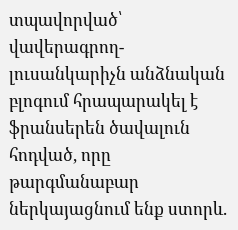տպավորված՝ վավերագրող-լուսանկարիչն անձնական բլոգում հրապարակել է ֆրանսերեն ծավալուն հոդված, որը թարգմանաբար ներկայացնում ենք ստորև.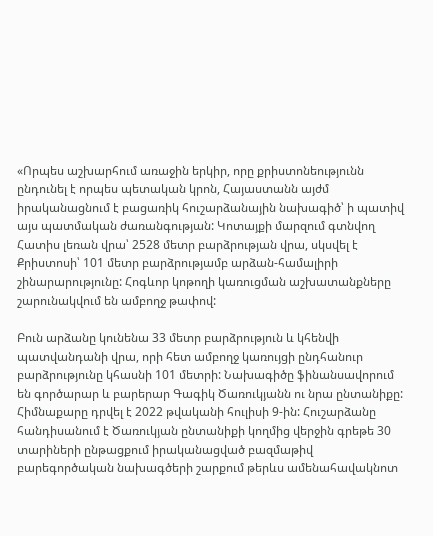«Որպես աշխարհում առաջին երկիր, որը քրիստոնեությունն ընդունել է որպես պետական կրոն, Հայաստանն այժմ իրականացնում է բացառիկ հուշարձանային նախագիծ՝ ի պատիվ այս պատմական ժառանգության: Կոտայքի մարզում գտնվող Հատիս լեռան վրա՝ 2528 մետր բարձրության վրա, սկսվել է Քրիստոսի՝ 101 մետր բարձրությամբ արձան-համալիրի շինարարությունը: Հոգևոր կոթողի կառուցման աշխատանքները շարունակվում են ամբողջ թափով:

Բուն արձանը կունենա 33 մետր բարձրություն և կհենվի պատվանդանի վրա, որի հետ ամբողջ կառույցի ընդհանուր բարձրությունը կհասնի 101 մետրի: Նախագիծը ֆինանսավորում են գործարար և բարերար Գագիկ Ծառուկյանն ու նրա ընտանիքը: Հիմնաքարը դրվել է 2022 թվականի հուլիսի 9-ին: Հուշարձանը հանդիսանում է Ծառուկյան ընտանիքի կողմից վերջին գրեթե 30 տարիների ընթացքում իրականացված բազմաթիվ բարեգործական նախագծերի շարքում թերևս ամենահավակնոտ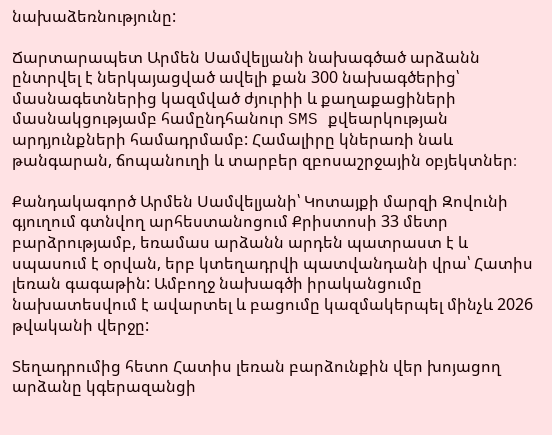նախաձեռնությունը:

Ճարտարապետ Արմեն Սամվելյանի նախագծած արձանն ընտրվել է ներկայացված ավելի քան 300 նախագծերից՝ մասնագետներից կազմված ժյուրիի և քաղաքացիների մասնակցությամբ համընդհանուր SMS քվեարկության արդյունքների համադրմամբ: Համալիրը կներառի նաև թանգարան, ճոպանուղի և տարբեր զբոսաշրջային օբյեկտներ։

Քանդակագործ Արմեն Սամվելյանի՝ Կոտայքի մարզի Զովունի գյուղում գտնվող արհեստանոցում Քրիստոսի 33 մետր բարձրությամբ, եռամաս արձանն արդեն պատրաստ է և սպասում է օրվան, երբ կտեղադրվի պատվանդանի վրա՝ Հատիս լեռան գագաթին: Ամբողջ նախագծի իրականցումը նախատեսվում է ավարտել և բացումը կազմակերպել մինչև 2026 թվականի վերջը:

Տեղադրումից հետո Հատիս լեռան բարձունքին վեր խոյացող արձանը կգերազանցի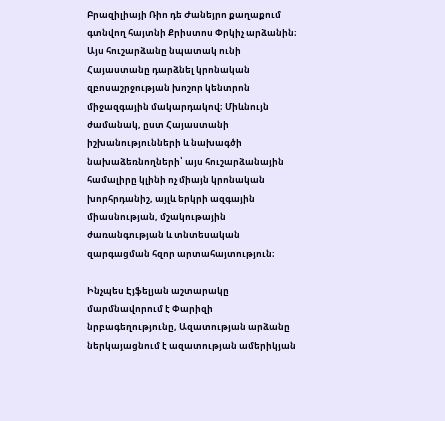Բրազիլիայի Ռիո դե Ժանեյրո քաղաքում գտնվող հայտնի Քրիստոս Փրկիչ արձանին։ Այս հուշարձանը նպատակ ունի Հայաստանը դարձնել կրոնական զբոսաշրջության խոշոր կենտրոն միջազգային մակարդակով։ Միևնույն ժամանակ, ըստ Հայաստանի իշխանությունների և նախագծի նախաձեռնողների՝ այս հուշարձանային համալիրը կլինի ոչ միայն կրոնական խորհրդանիշ, այլև երկրի ազգային միասնության, մշակութային ժառանգության և տնտեսական զարգացման հզոր արտահայտություն։

Ինչպես Էյֆելյան աշտարակը մարմնավորում է Փարիզի նրբագեղությունը, Ազատության արձանը ներկայացնում է ազատության ամերիկյան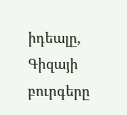իդեալը, Գիզայի բուրգերը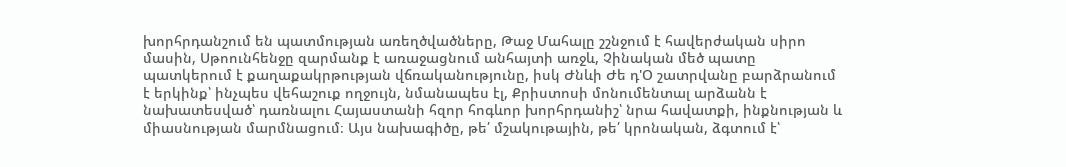խորհրդանշում են պատմության առեղծվածները, Թաջ Մահալը շշնջում է հավերժական սիրո մասին, Սթոունհենջը զարմանք է առաջացնում անհայտի առջև, Չինական մեծ պատը պատկերում է քաղաքակրթության վճռականությունը, իսկ Ժնևի Ժե դ'Օ շատրվանը բարձրանում է երկինք՝ ինչպես վեհաշուք ողջույն, նմանապես էլ, Քրիստոսի մոնումենտալ արձանն է նախատեսված՝ դառնալու Հայաստանի հզոր հոգևոր խորհրդանիշ՝ նրա հավատքի, ինքնության և միասնության մարմնացում։ Այս նախագիծը, թե՛ մշակութային, թե՛ կրոնական, ձգտում է՝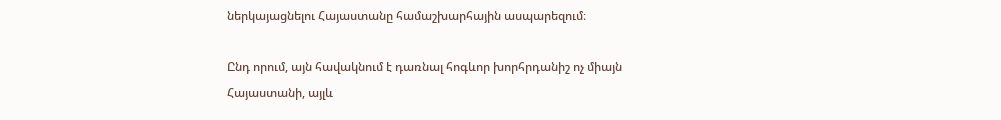ներկայացնելու Հայաստանը համաշխարհային ասպարեզում։

Ընդ որում, այն հավակնում է դառնալ հոգևոր խորհրդանիշ ոչ միայն Հայաստանի, այլև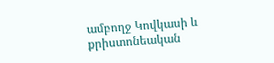ամբողջ Կովկասի և քրիստոնեական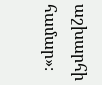աշխարհի համար»։